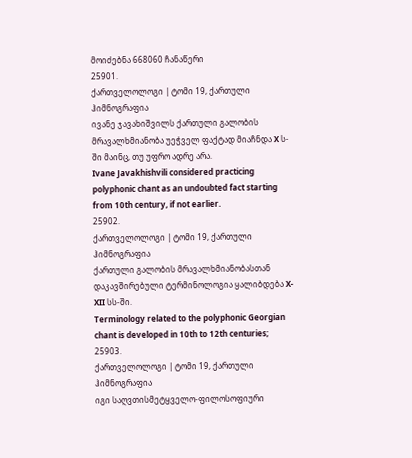მოიძებნა 668060 ჩანაწერი
25901.
ქართველოლოგი | ტომი 19, ქართული ჰიმნოგრაფია
ივანე ჯავახიშვილს ქართული გალობის მრავალხმიანობა უეჭველ ფაქტად მიაჩნდა X ს-ში მაინც, თუ უფრო ადრე არა.
Ivane Javakhishvili considered practicing polyphonic chant as an undoubted fact starting from 10th century, if not earlier.
25902.
ქართველოლოგი | ტომი 19, ქართული ჰიმნოგრაფია
ქართული გალობის მრავალხმიანობასთან დაკავშირებული ტერმინოლოგია ყალიბდება X-XII სს-ში.
Terminology related to the polyphonic Georgian chant is developed in 10th to 12th centuries;
25903.
ქართველოლოგი | ტომი 19, ქართული ჰიმნოგრაფია
იგი საღვთისმეტყველო-ფილოსოფიური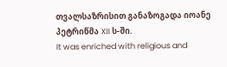თვალსაზრისით განაზოგადა იოანე პეტრიწმა XII ს-ში.
It was enriched with religious and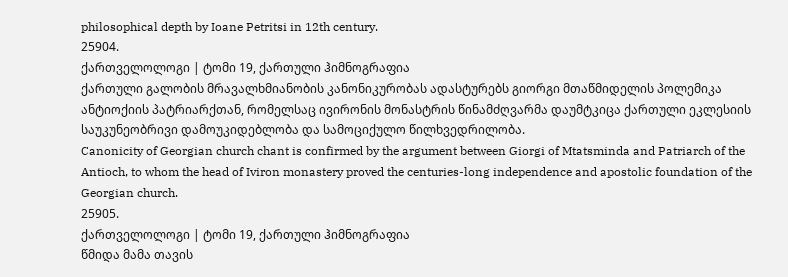philosophical depth by Ioane Petritsi in 12th century.
25904.
ქართველოლოგი | ტომი 19, ქართული ჰიმნოგრაფია
ქართული გალობის მრავალხმიანობის კანონიკურობას ადასტურებს გიორგი მთაწმიდელის პოლემიკა ანტიოქიის პატრიარქთან, რომელსაც ივირონის მონასტრის წინამძღვარმა დაუმტკიცა ქართული ეკლესიის საუკუნეობრივი დამოუკიდებლობა და სამოციქულო წილხვედრილობა.
Canonicity of Georgian church chant is confirmed by the argument between Giorgi of Mtatsminda and Patriarch of the Antioch, to whom the head of Iviron monastery proved the centuries-long independence and apostolic foundation of the Georgian church.
25905.
ქართველოლოგი | ტომი 19, ქართული ჰიმნოგრაფია
წმიდა მამა თავის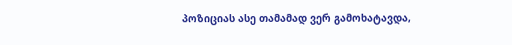პოზიციას ასე თამამად ვერ გამოხატავდა,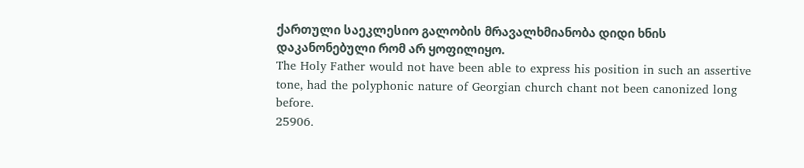ქართული საეკლესიო გალობის მრავალხმიანობა დიდი ხნის დაკანონებული რომ არ ყოფილიყო.
The Holy Father would not have been able to express his position in such an assertive tone, had the polyphonic nature of Georgian church chant not been canonized long before.
25906.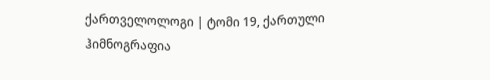ქართველოლოგი | ტომი 19, ქართული ჰიმნოგრაფია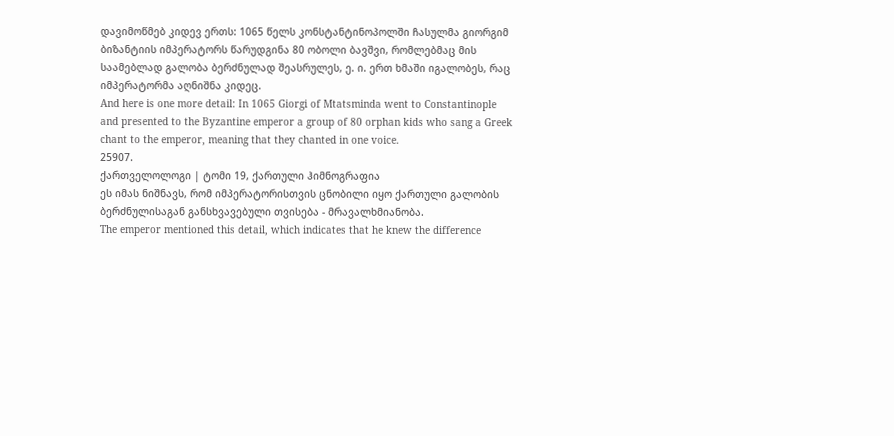დავიმოწმებ კიდევ ერთს: 1065 წელს კონსტანტინოპოლში ჩასულმა გიორგიმ ბიზანტიის იმპერატორს წარუდგინა 80 ობოლი ბავშვი, რომლებმაც მის საამებლად გალობა ბერძნულად შეასრულეს, ე. ი. ერთ ხმაში იგალობეს, რაც იმპერატორმა აღნიშნა კიდეც.
And here is one more detail: In 1065 Giorgi of Mtatsminda went to Constantinople and presented to the Byzantine emperor a group of 80 orphan kids who sang a Greek chant to the emperor, meaning that they chanted in one voice.
25907.
ქართველოლოგი | ტომი 19, ქართული ჰიმნოგრაფია
ეს იმას ნიშნავს, რომ იმპერატორისთვის ცნობილი იყო ქართული გალობის ბერძნულისაგან განსხვავებული თვისება - მრავალხმიანობა.
The emperor mentioned this detail, which indicates that he knew the difference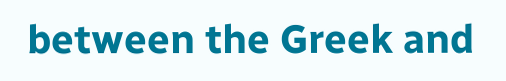between the Greek and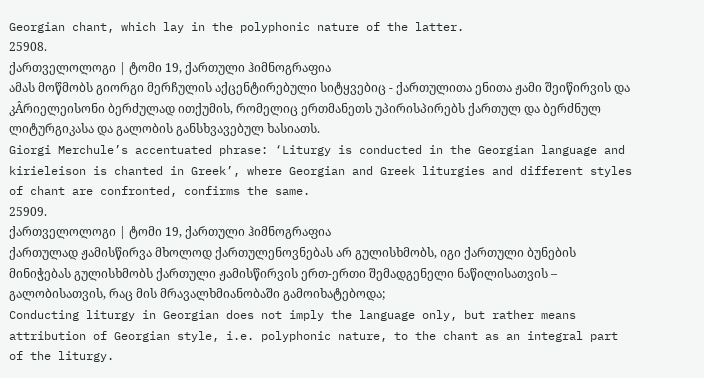Georgian chant, which lay in the polyphonic nature of the latter.
25908.
ქართველოლოგი | ტომი 19, ქართული ჰიმნოგრაფია
ამას მოწმობს გიორგი მერჩულის აქცენტირებული სიტყვებიც - ქართულითა ენითა ჟამი შეიწირვის და კÂრიელეისონი ბერძულად ითქუმის, რომელიც ერთმანეთს უპირისპირებს ქართულ და ბერძნულ ლიტურგიკასა და გალობის განსხვავებულ ხასიათს.
Giorgi Merchule’s accentuated phrase: ‘Liturgy is conducted in the Georgian language and kirieleison is chanted in Greek’, where Georgian and Greek liturgies and different styles of chant are confronted, confirms the same.
25909.
ქართველოლოგი | ტომი 19, ქართული ჰიმნოგრაფია
ქართულად ჟამისწირვა მხოლოდ ქართულენოვნებას არ გულისხმობს, იგი ქართული ბუნების მინიჭებას გულისხმობს ქართული ჟამისწირვის ერთ-ერთი შემადგენელი ნაწილისათვის – გალობისათვის, რაც მის მრავალხმიანობაში გამოიხატებოდა;
Conducting liturgy in Georgian does not imply the language only, but rather means attribution of Georgian style, i.e. polyphonic nature, to the chant as an integral part of the liturgy.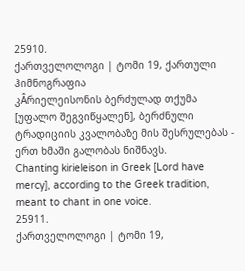25910.
ქართველოლოგი | ტომი 19, ქართული ჰიმნოგრაფია
კÂრიელეისონის ბერძულად თქუმა [უფალო შეგვიწყალენ], ბერძნული ტრადიციის კვალობაზე მის შესრულებას - ერთ ხმაში გალობას ნიშნავს.
Chanting kirieleison in Greek [Lord have mercy], according to the Greek tradition, meant to chant in one voice.
25911.
ქართველოლოგი | ტომი 19,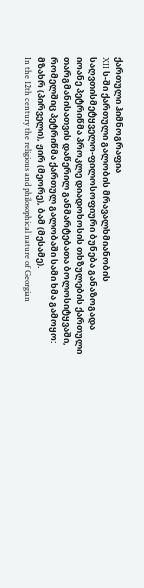ქართული ჰიმნოგრაფია
XII ს-ში ქართული გალობის მრავალხმიანობის საღვთისმეტყველო-ფილოსოფიური ბუნება განაზოგადა იოანე პეტრიწმა პროკლე დიადოხოსის თხზულების ქართული თარგმანისათვის დაწერილ განმარტებათა ბოლოსიტყვაში, რომელშიც პეტრიწმა ქართულ გალობაში სამი ხმა გამოყო: მზახრ (პირველი), ჟირ (მეორე), ბამ (მესამე).
In the 12th century the religious and philosophical nature of Georgian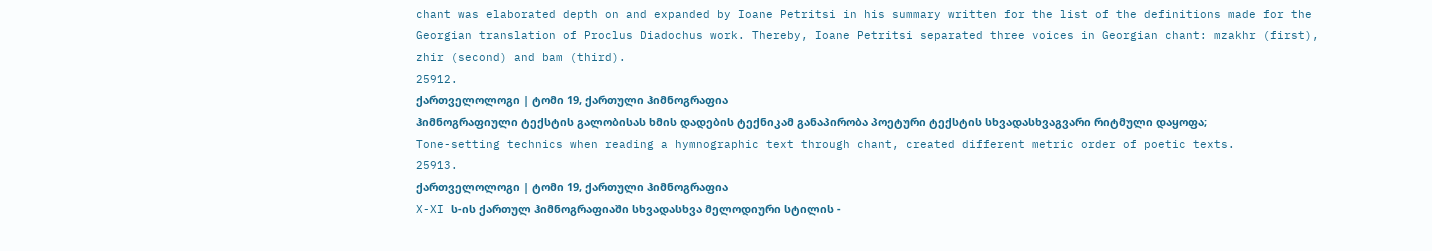chant was elaborated depth on and expanded by Ioane Petritsi in his summary written for the list of the definitions made for the Georgian translation of Proclus Diadochus work. Thereby, Ioane Petritsi separated three voices in Georgian chant: mzakhr (first), zhir (second) and bam (third).
25912.
ქართველოლოგი | ტომი 19, ქართული ჰიმნოგრაფია
ჰიმნოგრაფიული ტექსტის გალობისას ხმის დადების ტექნიკამ განაპირობა პოეტური ტექსტის სხვადასხვაგვარი რიტმული დაყოფა;
Tone-setting technics when reading a hymnographic text through chant, created different metric order of poetic texts.
25913.
ქართველოლოგი | ტომი 19, ქართული ჰიმნოგრაფია
X-XI ს-ის ქართულ ჰიმნოგრაფიაში სხვადასხვა მელოდიური სტილის -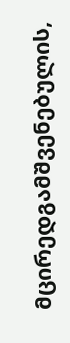მცირედგამშვენებულის,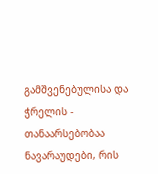გამშვენებულისა და ჭრელის - თანაარსებობაა ნავარაუდები, რის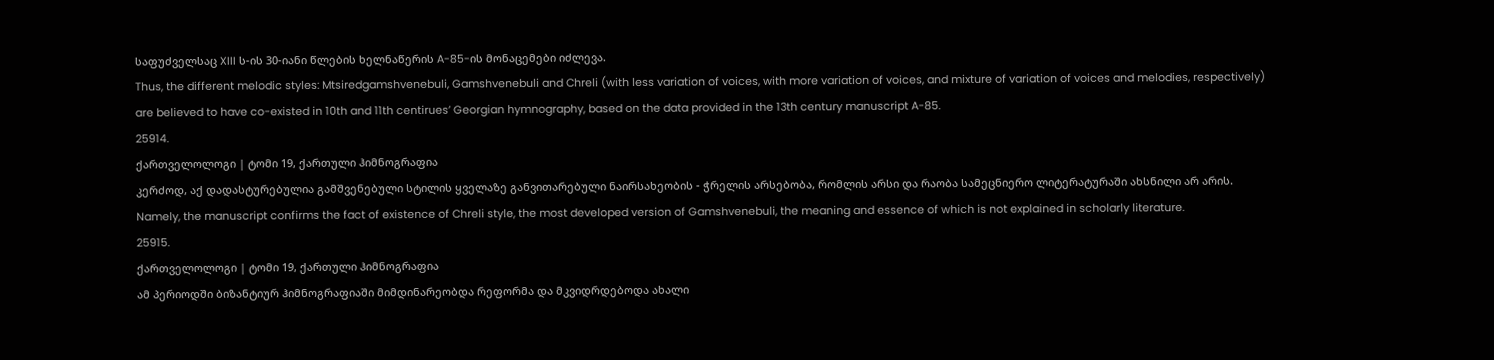საფუძველსაც XIII ს-ის 30-იანი წლების ხელნაწერის A-85-ის მონაცემები იძლევა.
Thus, the different melodic styles: Mtsiredgamshvenebuli, Gamshvenebuli and Chreli (with less variation of voices, with more variation of voices, and mixture of variation of voices and melodies, respectively) are believed to have co-existed in 10th and 11th centirues’ Georgian hymnography, based on the data provided in the 13th century manuscript A-85.
25914.
ქართველოლოგი | ტომი 19, ქართული ჰიმნოგრაფია
კერძოდ, აქ დადასტურებულია გამშვენებული სტილის ყველაზე განვითარებული ნაირსახეობის - ჭრელის არსებობა, რომლის არსი და რაობა სამეცნიერო ლიტერატურაში ახსნილი არ არის.
Namely, the manuscript confirms the fact of existence of Chreli style, the most developed version of Gamshvenebuli, the meaning and essence of which is not explained in scholarly literature.
25915.
ქართველოლოგი | ტომი 19, ქართული ჰიმნოგრაფია
ამ პერიოდში ბიზანტიურ ჰიმნოგრაფიაში მიმდინარეობდა რეფორმა და მკვიდრდებოდა ახალი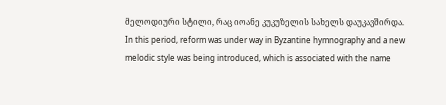მელოდიური სტილი, რაც იოანე კუკუზელის სახელს დაუკავშირდა.
In this period, reform was under way in Byzantine hymnography and a new melodic style was being introduced, which is associated with the name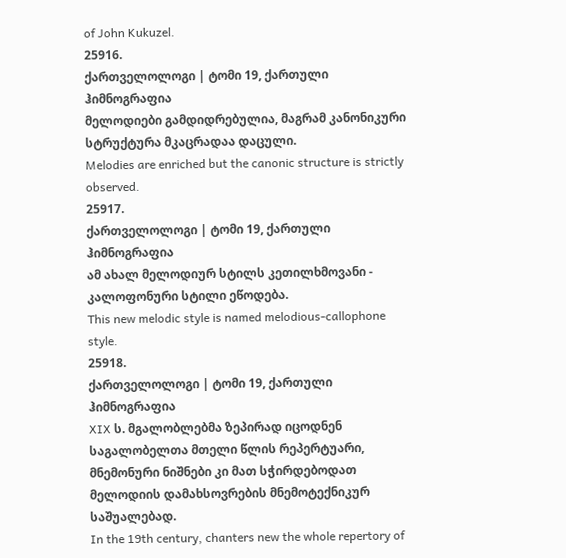of John Kukuzel.
25916.
ქართველოლოგი | ტომი 19, ქართული ჰიმნოგრაფია
მელოდიები გამდიდრებულია, მაგრამ კანონიკური სტრუქტურა მკაცრადაა დაცული.
Melodies are enriched but the canonic structure is strictly observed.
25917.
ქართველოლოგი | ტომი 19, ქართული ჰიმნოგრაფია
ამ ახალ მელოდიურ სტილს კეთილხმოვანი - კალოფონური სტილი ეწოდება.
This new melodic style is named melodious-callophone style.
25918.
ქართველოლოგი | ტომი 19, ქართული ჰიმნოგრაფია
XIX ს. მგალობლებმა ზეპირად იცოდნენ საგალობელთა მთელი წლის რეპერტუარი, მნემონური ნიშნები კი მათ სჭირდებოდათ მელოდიის დამახსოვრების მნემოტექნიკურ საშუალებად.
In the 19th century, chanters new the whole repertory of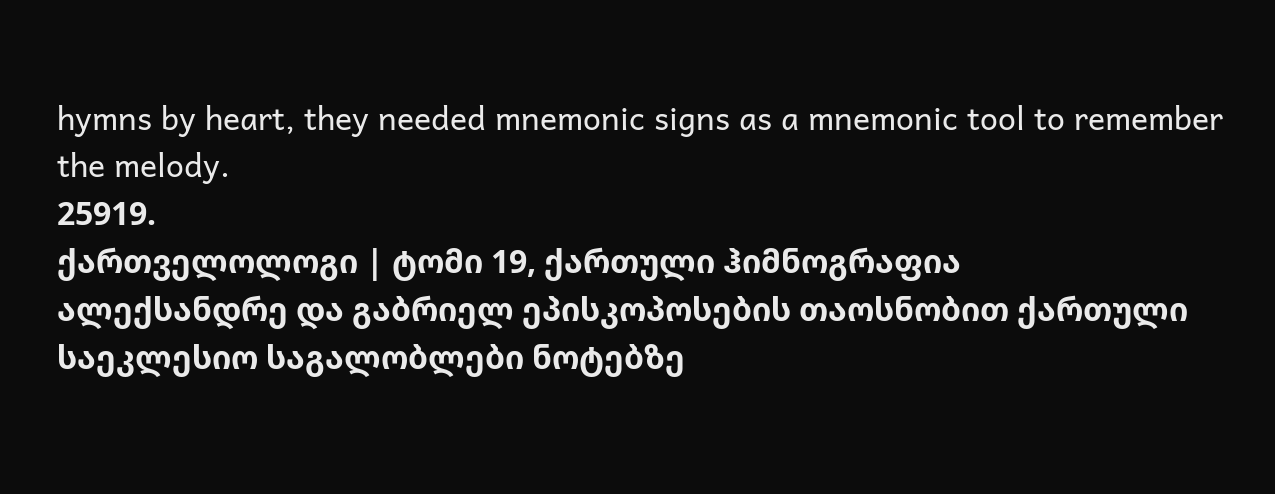hymns by heart, they needed mnemonic signs as a mnemonic tool to remember the melody.
25919.
ქართველოლოგი | ტომი 19, ქართული ჰიმნოგრაფია
ალექსანდრე და გაბრიელ ეპისკოპოსების თაოსნობით ქართული საეკლესიო საგალობლები ნოტებზე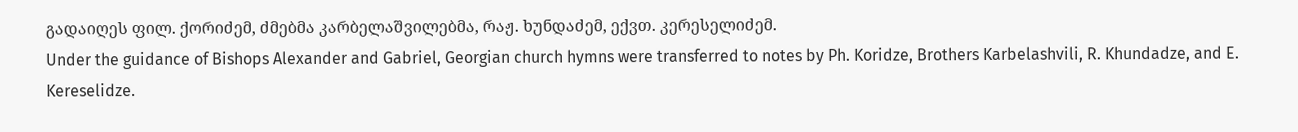გადაიღეს ფილ. ქორიძემ, ძმებმა კარბელაშვილებმა, რაჟ. ხუნდაძემ, ექვთ. კერესელიძემ.
Under the guidance of Bishops Alexander and Gabriel, Georgian church hymns were transferred to notes by Ph. Koridze, Brothers Karbelashvili, R. Khundadze, and E. Kereselidze.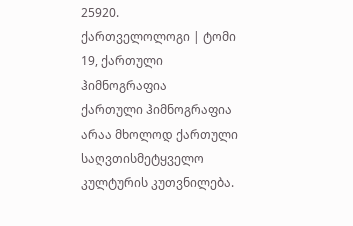25920.
ქართველოლოგი | ტომი 19, ქართული ჰიმნოგრაფია
ქართული ჰიმნოგრაფია არაა მხოლოდ ქართული საღვთისმეტყველო კულტურის კუთვნილება.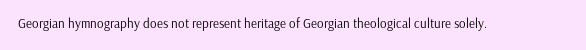Georgian hymnography does not represent heritage of Georgian theological culture solely.